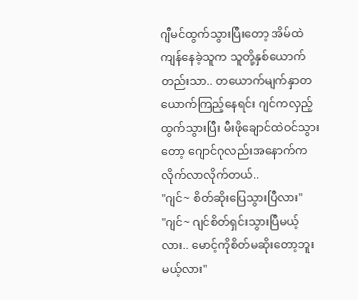ဂျီမင်ထွက်သွားပြီးတော့ အိမ်ထဲကျန်နေခဲ့သူက သူတို့နှစ်ယောက်တည်းသာ.. တယောက်မျက်နှာတယောက်ကြည့်နေရင်း ဂျင်ကလှည့်ထွက်သွားပြီး မီးဖိုချောင်ထဲဝင်သွားတော့ ဂျောင်ဂုလည်းအနောက်ကလိုက်လာလိုက်တယ်..
"ဂျင်~ စိတ်ဆိုးပြေသွားပြီလား"
"ဂျင်~ ဂျင်စိတ်ရှင်းသွားပြီမယ့်လား.. မောင့်ကိုစိတ်မဆိုးတော့ဘူးမယ့်လား"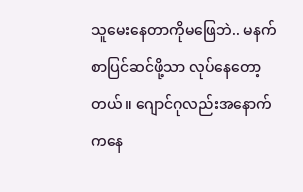သူမေးနေတာကိုမဖြေဘဲ.. မနက်စာပြင်ဆင်ဖို့သာ လုပ်နေတော့တယ်။ ဂျောင်ဂုလည်းအနောက်ကနေ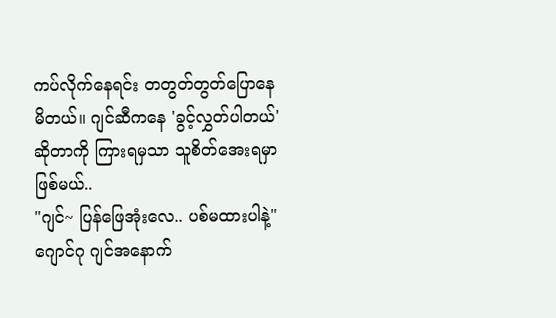ကပ်လိုက်နေရင်း တတွတ်တွတ်ပြောနေမိတယ်။ ဂျင်ဆီကနေ 'ခွင့်လွှတ်ပါတယ်'ဆိုတာကို ကြားရမှသာ သူစိတ်အေးရမှာဖြစ်မယ်..
"ဂျင်~ ပြန်ဖြေအုံးလေ.. ပစ်မထားပါနဲ့"
ဂျောင်ဂု ဂျင်အနောက်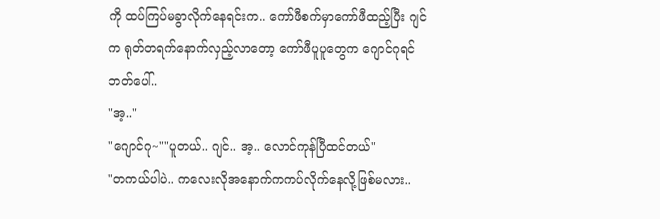ကို ထပ်ကြပ်မခွာလိုက်နေရင်းက.. ကော်ဖီစက်မှာကော်ဖီထည့်ပြီး ဂျင်က ရုတ်တရက်နောက်လှည့်လာတော့ ကော်ဖီပူပူတွေက ဂျောင်ဂုရင်ဘတ်ပေါ်..
"အ့.."
"ဂျောင်ဂု~""ပူတယ်.. ဂျင်.. အ့.. လောင်ကုန်ပြီထင်တယ်"
"တကယ်ပါပဲ.. ကလေးလိုအနောက်ကကပ်လိုက်နေလို့ဖြစ်မလား..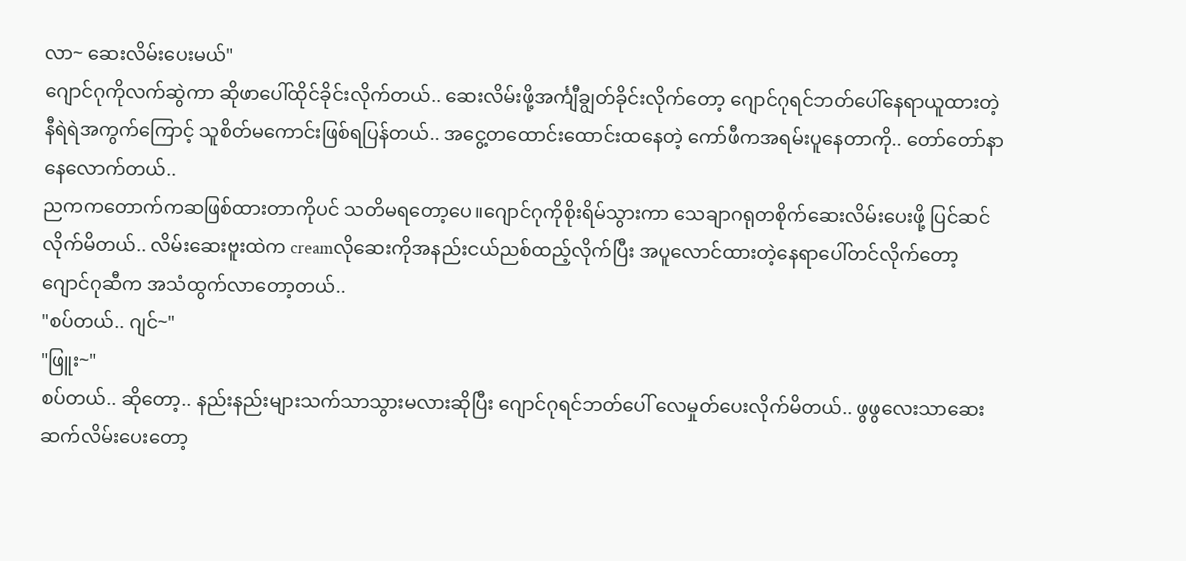လာ~ ဆေးလိမ်းပေးမယ်"
ဂျောင်ဂုကိုလက်ဆွဲကာ ဆိုဖာပေါ်ထိုင်ခိုင်းလိုက်တယ်.. ဆေးလိမ်းဖို့အင်္ကျီချွတ်ခိုင်းလိုက်တော့ ဂျောင်ဂုရင်ဘတ်ပေါ်နေရာယူထားတဲ့ နီရဲရဲအကွက်ကြောင့် သူစိတ်မကောင်းဖြစ်ရပြန်တယ်.. အငွေ့တထောင်းထောင်းထနေတဲ့ ကော်ဖီကအရမ်းပူနေတာကို.. တော်တော်နာနေလောက်တယ်..
ညကကတောက်ကဆဖြစ်ထားတာကိုပင် သတိမရတော့ပေ။ဂျောင်ဂုကိုစိုးရိမ်သွားကာ သေချာဂရုတစိုက်ဆေးလိမ်းပေးဖို့ ပြင်ဆင်လိုက်မိတယ်.. လိမ်းဆေးဗူးထဲက creamလိုဆေးကိုအနည်းငယ်ညစ်ထည့်လိုက်ပြီး အပူလောင်ထားတဲ့နေရာပေါ်တင်လိုက်တော့ ဂျောင်ဂုဆီက အသံထွက်လာတော့တယ်..
"စပ်တယ်.. ဂျင်~"
"ဖြူး~"
စပ်တယ်.. ဆိုတော့.. နည်းနည်းများသက်သာသွားမလားဆိုပြီး ဂျောင်ဂုရင်ဘတ်ပေါ် လေမှုတ်ပေးလိုက်မိတယ်.. ဖွဖွလေးသာဆေးဆက်လိမ်းပေးတော့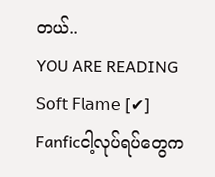တယ်..
YOU ARE READING
𝖲𝗈𝖿𝗍 𝖥𝗅𝖺𝗆𝖾 [✔]
Fanficငါ့လုပ်ရပ်တွေက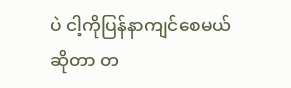ပဲ ငါ့ကိုပြန်နာကျင်စေမယ်ဆိုတာ တ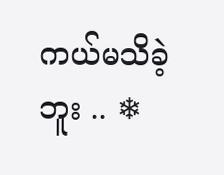ကယ်မသိခဲ့ဘူး .. ❄